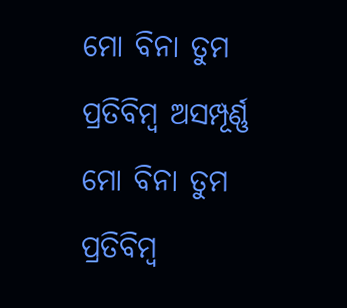ମୋ ବିନା ତୁମ ପ୍ରତିବିମ୍ବ ଅସମ୍ପୂର୍ଣ୍ଣ
ମୋ ବିନା ତୁମ ପ୍ରତିବିମ୍ବ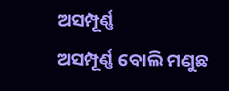ଅସମ୍ପୂର୍ଣ୍ଣ
ଅସମ୍ପୂର୍ଣ୍ଣ ବୋଲି ମଣୁଛ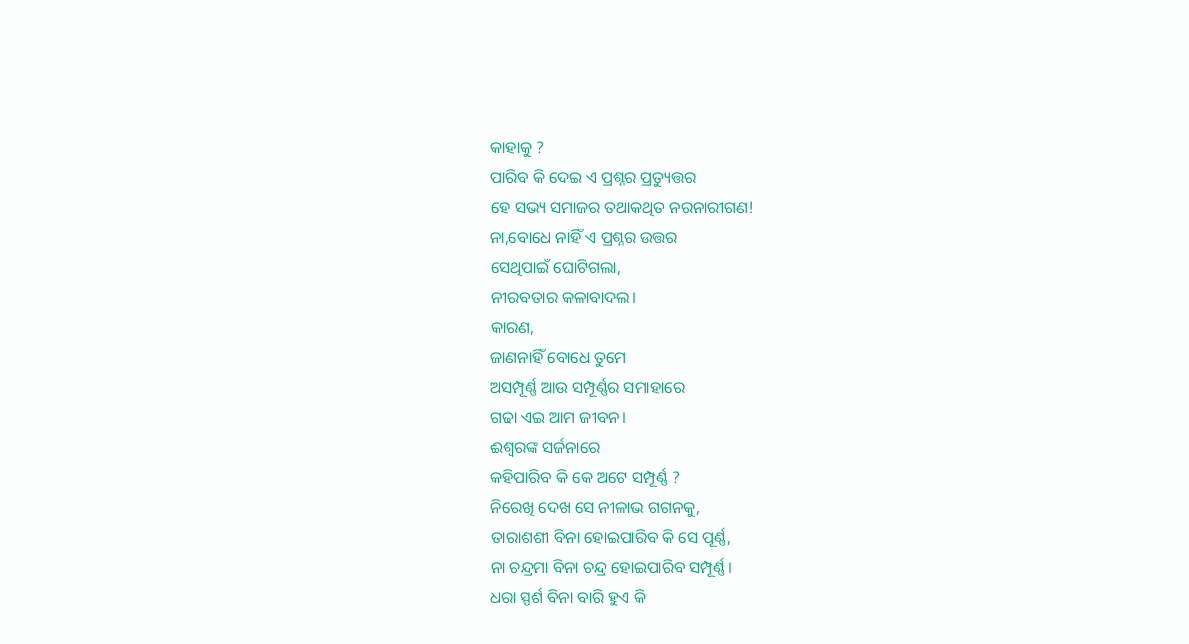କାହାକୁ ?
ପାରିବ କି ଦେଇ ଏ ପ୍ରଶ୍ନର ପ୍ରତ୍ୟୁତ୍ତର
ହେ ସଭ୍ୟ ସମାଜର ତଥାକଥିତ ନରନାରୀଗଣ!
ନା,ବୋଧେ ନାହିଁ ଏ ପ୍ରଶ୍ନର ଉତ୍ତର
ସେଥିପାଇଁ ଘୋଟିଗଲା,
ନୀରବତାର କଳାବାଦଲ।
କାରଣ,
ଜାଣନାହିଁ ବୋଧେ ତୁମେ
ଅସମ୍ପୂର୍ଣ୍ଣ ଆଉ ସମ୍ପୂର୍ଣ୍ଣର ସମାହାରେ
ଗଢା ଏଇ ଆମ ଜୀବନ।
ଈଶ୍ବରଙ୍କ ସର୍ଜନାରେ
କହିପାରିବ କି କେ ଅଟେ ସମ୍ପୂର୍ଣ୍ଣ ?
ନିରେଖି ଦେଖ ସେ ନୀଳାଭ ଗଗନକୁ,
ତାରାଶଶୀ ବିନା ହୋଇପାରିବ କି ସେ ପୂର୍ଣ୍ଣ,
ନା ଚନ୍ଦ୍ରମା ବିନା ଚନ୍ଦ୍ର ହୋଇପାରିବ ସମ୍ପୂର୍ଣ୍ଣ।
ଧରା ସ୍ପର୍ଶ ବିନା ବାରି ହୁଏ କି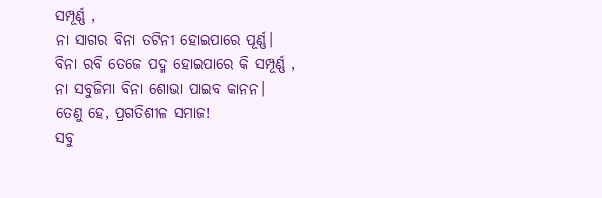ସମ୍ପୂର୍ଣ୍ଣ ,
ନା ସାଗର ବିନା ତଟିନୀ ହୋଇପାରେ ପୂର୍ଣ୍ଣ।
ବିନା ରବି ତେଜେ ପଦ୍ମ ହୋଇପାରେ କି ସମ୍ପୂର୍ଣ୍ଣ ,
ନା ସବୁଜିମା ବିନା ଶୋଭା ପାଇବ କାନନ।
ତେଣୁ ହେ, ପ୍ରଗତିଶୀଳ ସମାଜ!
ସବୁ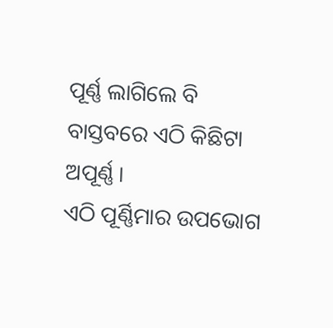ପୂର୍ଣ୍ଣ ଲାଗିଲେ ବି
ବାସ୍ତବରେ ଏଠି କିଛିଟା ଅପୂର୍ଣ୍ଣ।
ଏଠି ପୂର୍ଣ୍ଣିମାର ଉପଭୋଗ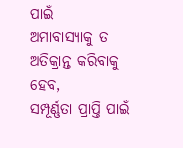ପାଇଁ
ଅମାବାସ୍ୟାକୁ ତ ଅତିକ୍ରାନ୍ତ କରିବାକୁ ହେବ,
ସମ୍ପୂର୍ଣ୍ଣତା ପ୍ରାପ୍ତି ପାଇଁ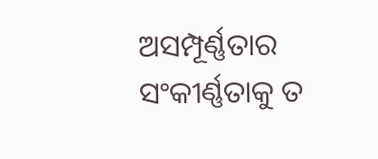ଅସମ୍ପୂର୍ଣ୍ଣତାର
ସଂକୀର୍ଣ୍ଣତାକୁ ତ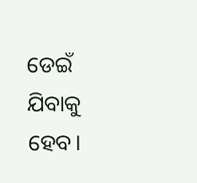ଡେଇଁ ଯିବାକୁ ହେବ।